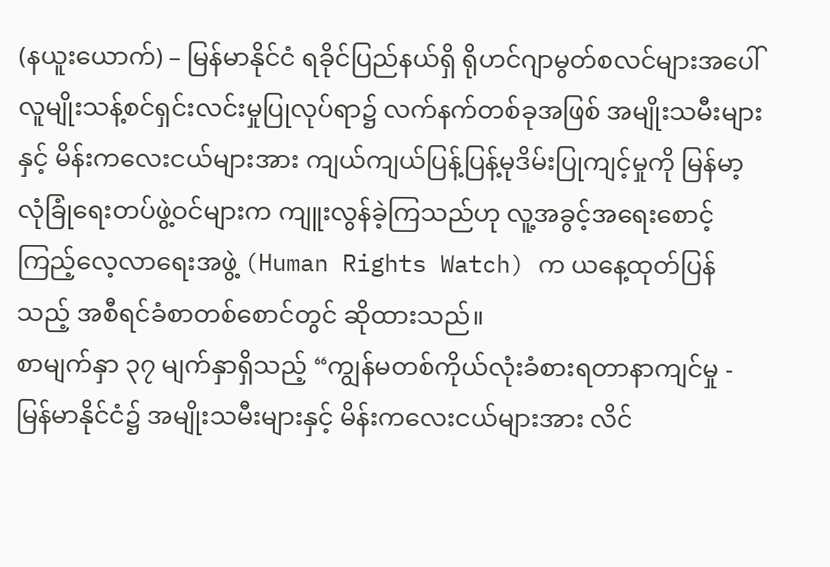(နယူးယောက်) – မြန်မာနိုင်ငံ ရခိုင်ပြည်နယ်ရှိ ရိုဟင်ဂျာမွတ်စလင်များအပေါ် လူမျိုးသန့်စင်ရှင်းလင်းမှုပြုလုပ်ရာ၌ လက်နက်တစ်ခုအဖြစ် အမျိုးသမီးများနှင့် မိန်းကလေးငယ်များအား ကျယ်ကျယ်ပြန့်ပြန့်မုဒိမ်းပြုကျင့်မှုကို မြန်မာ့ လုံခြုံရေးတပ်ဖွဲ့ဝင်များက ကျူးလွန်ခဲ့ကြသည်ဟု လူ့အခွင့်အရေးစောင့်ကြည့်လေ့လာရေးအဖွဲ့ (Human Rights Watch) က ယနေ့ထုတ်ပြန်သည့် အစီရင်ခံစာတစ်စောင်တွင် ဆိုထားသည်။
စာမျက်နှာ ၃၇ မျက်နှာရှိသည့် “ကျွန်မတစ်ကိုယ်လုံးခံစားရတာနာကျင်မှု - မြန်မာနိုင်ငံ၌ အမျိုးသမီးများနှင့် မိန်းကလေးငယ်များအား လိင်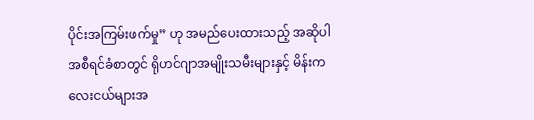ပိုင်းအကြမ်းဖက်မှု” ဟု အမည်ပေးထားသည့် အဆိုပါအစီရင်ခံစာတွင် ရိုဟင်ဂျာအမျိုးသမီးများနှင့် မိန်းကလေးငယ်များအ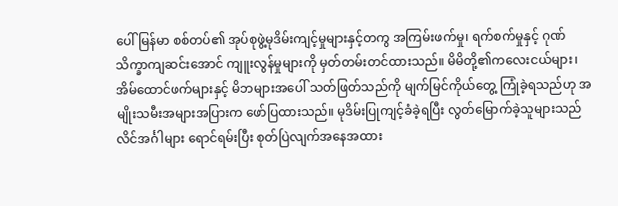ပေါ် မြန်မာ စစ်တပ်၏ အုပ်စုဖွဲ့မုဒိမ်းကျင့်မှုများနှင့်တကွ အကြမ်းဖက်မှု၊ ရက်စက်မှုနှင့် ဂုဏ်သိက္ခာကျဆင်းအောင် ကျူးလွန်မှုများကို မှတ်တမ်းတင်ထားသည်။ မိမိတို့၏ကလေးငယ်များ၊ အိမ်ထောင်ဖက်များနှင့် မိဘများအပေါ် သတ်ဖြတ်သည်ကို မျက်မြင်ကိုယ်တွေ့ ကြုံခဲ့ရသည်ဟု အမျိုးသမီးအများအပြားက ဖော်ပြထားသည်။ မုဒိမ်းပြုကျင့်ခံခဲ့ရပြီး လွတ်မြောက်ခဲ့သူများသည် လိင်အင်္ဂါများ ရောင်ရမ်းပြီး စုတ်ပြဲလျက်အနေအထား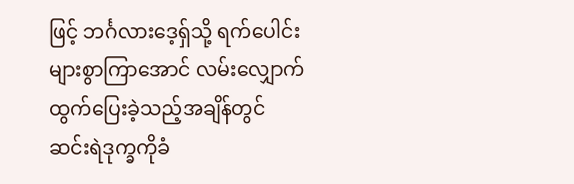ဖြင့် ဘင်္ဂလားဒေ့ရှ်သို့ ရက်ပေါင်းများစွာကြာအောင် လမ်းလျှောက်ထွက်ပြေးခဲ့သည့်အချိန်တွင် ဆင်းရဲဒုက္ခကိုခံ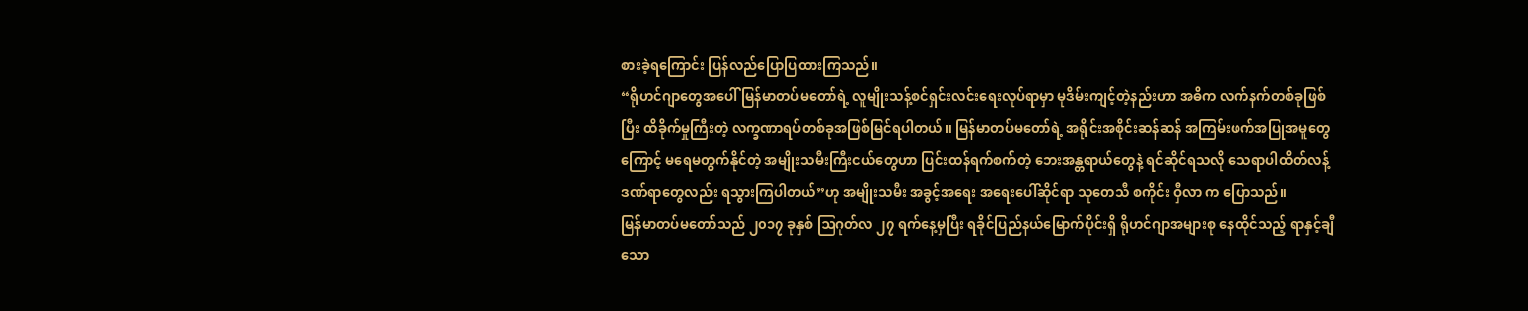စားခဲ့ရကြောင်း ပြန်လည်ပြောပြထားကြသည်။
“ရိုဟင်ဂျာတွေအပေါ် မြန်မာတပ်မတော်ရဲ့ လူမျိုးသန့်စင်ရှင်းလင်းရေးလုပ်ရာမှာ မုဒိမ်းကျင့်တဲ့နည်းဟာ အဓိက လက်နက်တစ်ခုဖြစ်ပြီး ထိခိုက်မှုကြီးတဲ့ လက္ခဏာရပ်တစ်ခုအဖြစ်မြင်ရပါတယ်။ မြန်မာတပ်မတော်ရဲ့ အရိုင်းအစိုင်းဆန်ဆန် အကြမ်းဖက်အပြုအမူတွေကြောင့် မရေမတွက်နိုင်တဲ့ အမျိုးသမီးကြီးငယ်တွေဟာ ပြင်းထန်ရက်စက်တဲ့ ဘေးအန္တရာယ်တွေနဲ့ ရင်ဆိုင်ရသလို သေရာပါထိတ်လန့်ဒဏ်ရာတွေလည်း ရသွားကြပါတယ်”ဟု အမျိုးသမီး အခွင့်အရေး အရေးပေါ်ဆိုင်ရာ သုတေသီ စကိုင်း ဝှီလာ က ပြောသည်။
မြန်မာတပ်မတော်သည် ၂၀၁၇ ခုနှစ် ဩဂုတ်လ ၂၇ ရက်နေ့မှပြီး ရခိုင်ပြည်နယ်မြောက်ပိုင်းရှိ ရိုဟင်ဂျာအများစု နေထိုင်သည့် ရာနှင့်ချီသော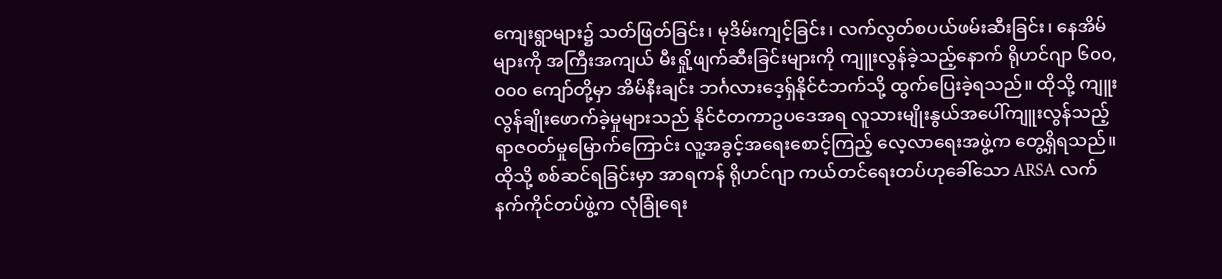ကျေးရွာများ၌ သတ်ဖြတ်ခြင်း၊ မုဒိမ်းကျင့်ခြင်း၊ လက်လွတ်စပယ်ဖမ်းဆီးခြင်း၊ နေအိမ်များကို အကြီးအကျယ် မီးရှို့ဖျက်ဆီးခြင်းများကို ကျူးလွန်ခဲ့သည့်နောက် ရိုဟင်ဂျာ ၆၀၀,၀၀၀ ကျော်တို့မှာ အိမ်နီးချင်း ဘင်္ဂလားဒေ့ရှ်နိုင်ငံဘက်သို့ ထွက်ပြေးခဲ့ရသည်။ ထိုသို့ ကျူးလွန်ချိုးဖောက်ခဲ့မှုများသည် နိုင်ငံတကာဥပဒေအရ လူသားမျိုးနွယ်အပေါ်ကျူးလွန်သည့်ရာဇဝတ်မှုမြောက်ကြောင်း လူ့အခွင့်အရေးစောင့်ကြည့် လေ့လာရေးအဖွဲ့က တွေ့ရှိရသည်။ ထိုသို့ စစ်ဆင်ရခြင်းမှာ အာရကန် ရိုဟင်ဂျာ ကယ်တင်ရေးတပ်ဟုခေါ်သော ARSA လက်နက်ကိုင်တပ်ဖွဲ့က လုံခြုံရေး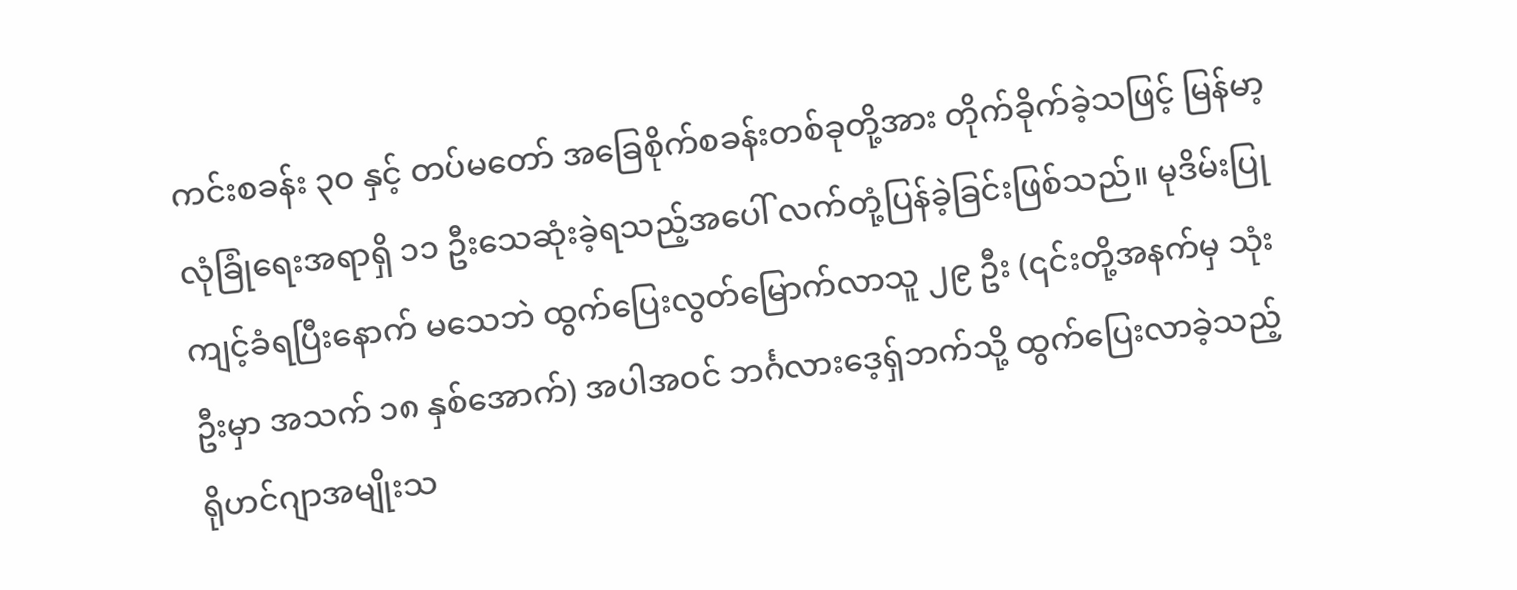ကင်းစခန်း ၃၀ နှင့် တပ်မတော် အခြေစိုက်စခန်းတစ်ခုတို့အား တိုက်ခိုက်ခဲ့သဖြင့် မြန်မာ့လုံခြုံရေးအရာရှိ ၁၁ ဦးသေဆုံးခဲ့ရသည့်အပေါ် လက်တုံ့ပြန်ခဲ့ခြင်းဖြစ်သည်။ မုဒိမ်းပြုကျင့်ခံရပြီးနောက် မသေဘဲ ထွက်ပြေးလွတ်မြောက်လာသူ ၂၉ ဦး (၎င်းတို့အနက်မှ သုံးဦးမှာ အသက် ၁၈ နှစ်အောက်) အပါအဝင် ဘင်္ဂလားဒေ့ရှ်ဘက်သို့ ထွက်ပြေးလာခဲ့သည့် ရိုဟင်ဂျာအမျိုးသ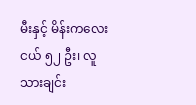မီးနှင့် မိန်းကလေးငယ် ၅၂ ဦး၊ လူသားချင်း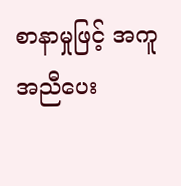စာနာမှုဖြင့် အကူအညီပေး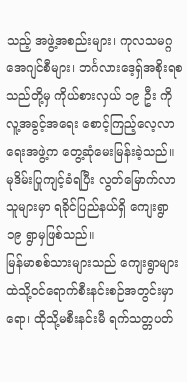သည့် အဖွဲ့အစည်းများ၊ ကုလသမဂ္ဂ အေဂျင်စီများ၊ ဘင်္ဂလားဒေ့ရှ်အစိုးရစသည်တို့မှ ကိုယ်စားလှယ် ၁၉ ဦး ကို လူ့အခွင့်အရေး စောင့်ကြည့်လေ့လာရေးအဖွဲ့က တွေ့ဆုံမေးမြန်းခဲ့သည်။ မုဒိမ်းပြုကျင့်ခံရပြီး လွတ်မြောက်လာသူများမှာ ရခိုင်ပြည်နယ်ရှိ ကျေးရွာ ၁၉ ရွာမှဖြစ်သည်။
မြန်မာစစ်သားများသည် ကျေးရွာများထဲသို့ဝင်ရောက်စီးနင်းစဉ်အတွင်းမှာရော၊ ထိုသို့မစီးနင်းမီ ရက်သတ္တပတ်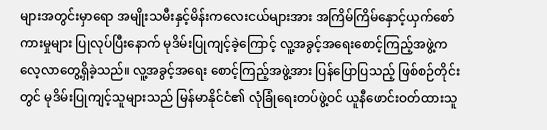များအတွင်းမှာရော အမျိုးသမီးနှင့်မိန်းကလေးငယ်များအား အကြိမ်ကြိမ်နှောင့်ယှက်စော်ကားမှုများ ပြုလုပ်ပြီးနောက် မုဒိမ်းပြုကျင့်ခဲ့ကြောင့် လူ့အခွင့်အရေးစောင့်ကြည့်အဖွဲ့က လေ့လာတွေ့ရှိခဲ့သည်။ လူ့အခွင့်အရေး စောင့်ကြည့်အဖွဲ့အား ပြန်ပြောပြသည့် ဖြစ်စဉ်တိုင်းတွင် မုဒိမ်းပြုကျင့်သူများသည် မြန်မာနိုင်ငံ၏ လုံခြုံရေးတပ်ဖွဲ့ဝင် ယူနီဖောင်းဝတ်ထားသူ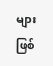များဖြစ်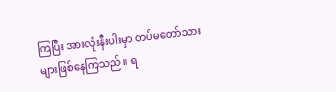ကြပြီး အားလုံးနီးပါးမှာ တပ်မတော်သားများဖြစ်နေကြသည်။ ရ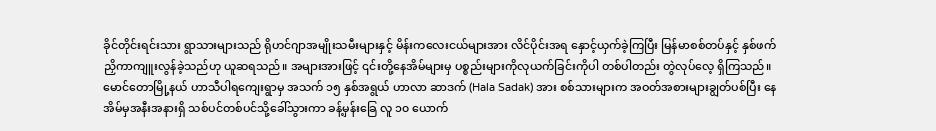ခိုင်တိုင်းရင်းသား ရွာသားများသည် ရိုဟင်ဂျာအမျိုးသမီးများနှင့် မိန်းကလေးငယ်များအား လိင်ပိုင်းအရ နှောင့်ယှက်ခဲ့ကြပြီး မြန်မာစစ်တပ်နှင့် နှစ်ဖက်ညှိကာကျူးလွန်ခဲ့သည်ဟု ယူဆရသည်။ အများအားဖြင့် ၎င်းတို့နေအိမ်များမှ ပစ္စည်းများကိုလုယက်ခြင်းကိုပါ တစ်ပါတည်း တွဲလုပ်လေ့ ရှိကြသည်။
မောင်တောမြို့နယ် ဟာသီပါရကျေးရွာမှ အသက် ၁၅ နှစ်အရွယ် ဟာလာ ဆာဒက် (Hala Sadak) အား စစ်သားများက အဝတ်အစားများချွတ်ပစ်ပြီး နေအိမ်မှအနီးအနားရှိ သစ်ပင်တစ်ပင်သို့ခေါ်သွားကာ ခန့်မှန်းခြေ လူ ၁၀ ယောက်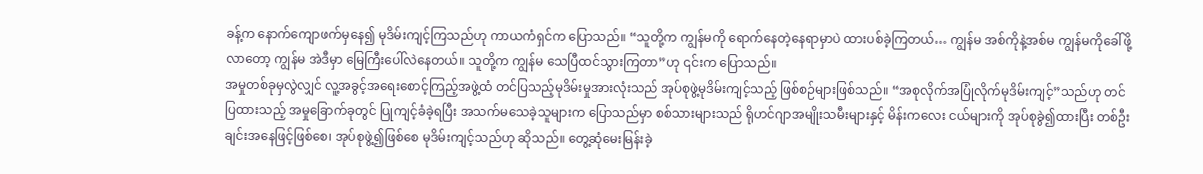ခန့်က နောက်ကျောဖက်မှနေ၍ မုဒိမ်းကျင့်ကြသည်ဟု ကာယကံရှင်က ပြောသည်။ “သူတို့က ကျွန်မကို ရောက်နေတဲ့နေရာမှာပဲ ထားပစ်ခဲ့ကြတယ်… ကျွန်မ အစ်ကိုနဲ့အစ်မ ကျွန်မကိုခေါ်ဖို့လာတော့ ကျွန်မ အဲဒီမှာ မြေကြီးပေါ်လဲနေတယ်။ သူတို့က ကျွန်မ သေပြီထင်သွားကြတာ”ဟု ၎င်းက ပြောသည်။
အမှုတစ်ခုမှလွဲလျှင် လူ့အခွင့်အရေးစောင့်ကြည့်အဖွဲ့ထံ တင်ပြသည့်မုဒိမ်းမှုအားလုံးသည် အုပ်စုဖွဲ့မုဒိမ်းကျင့်သည့် ဖြစ်စဉ်များဖြစ်သည်။ “အစုလိုက်အပြုံလိုက်မုဒိမ်းကျင့်”သည်ဟု တင်ပြထားသည့် အမှုခြောက်ခုတွင် ပြုကျင့်ခံခဲ့ရပြီး အသက်မသေခဲ့သူများက ပြောသည်မှာ စစ်သားများသည် ရိုဟင်ဂျာအမျိုးသမီးများနှင့် မိန်းကလေး ငယ်များကို အုပ်စုခွဲ၍ထားပြီး တစ်ဦးချင်းအနေဖြင့်ဖြစ်စေ၊ အုပ်စုဖွဲ့၍ဖြစ်စေ မုဒိမ်းကျင့်သည်ဟု ဆိုသည်။ တွေ့ဆုံမေးမြန်းခဲ့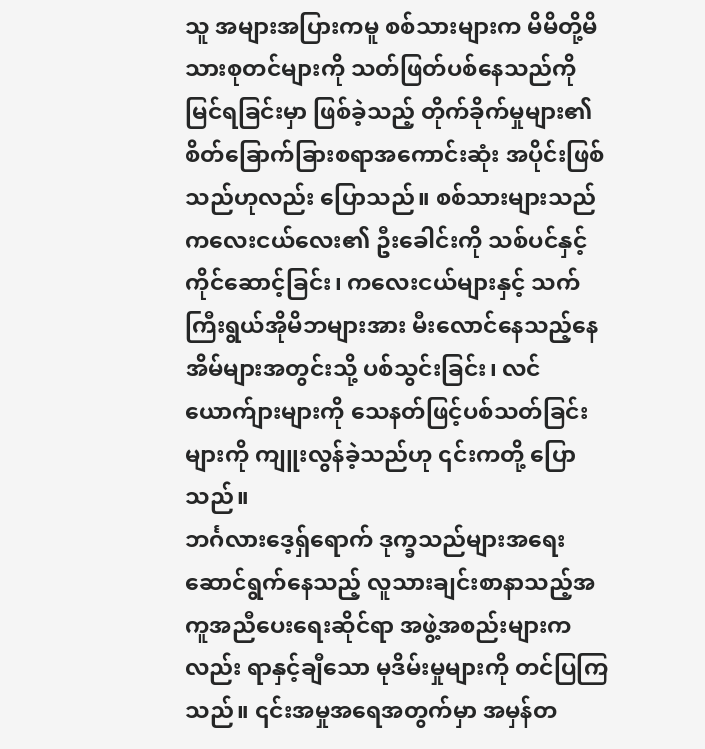သူ အများအပြားကမူ စစ်သားများက မိမိတို့မိသားစုတင်များကို သတ်ဖြတ်ပစ်နေသည်ကို မြင်ရခြင်းမှာ ဖြစ်ခဲ့သည့် တိုက်ခိုက်မှုများ၏ စိတ်ခြောက်ခြားစရာအကောင်းဆုံး အပိုင်းဖြစ်သည်ဟုလည်း ပြောသည်။ စစ်သားများသည် ကလေးငယ်လေး၏ ဦးခေါင်းကို သစ်ပင်နှင့် ကိုင်ဆောင့်ခြင်း၊ ကလေးငယ်များနှင့် သက်ကြီးရွယ်အိုမိဘများအား မီးလောင်နေသည့်နေအိမ်များအတွင်းသို့ ပစ်သွင်းခြင်း၊ လင်ယောက်ျားများကို သေနတ်ဖြင့်ပစ်သတ်ခြင်းများကို ကျူးလွန်ခဲ့သည်ဟု ၎င်းကတို့ ပြောသည်။
ဘင်္ဂလားဒေ့ရှ်ရောက် ဒုက္ခသည်များအရေး ဆောင်ရွက်နေသည့် လူသားချင်းစာနာသည့်အကူအညီပေးရေးဆိုင်ရာ အဖွဲ့အစည်းများကလည်း ရာနှင့်ချီသော မုဒိမ်းမှုများကို တင်ပြကြသည်။ ၎င်းအမှုအရေအတွက်မှာ အမှန်တ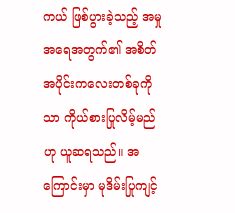ကယ် ဖြစ်ပွားခဲ့သည့် အမှုအရေအတွက်၏ အစိတ်အပိုင်းကလေးတစ်ခုကိုသာ ကိုယ်စားပြုလိမ့်မည်ဟု ယူဆရသည်။ အကြောင်းမှာ မုဒိမ်းပြုကျင့်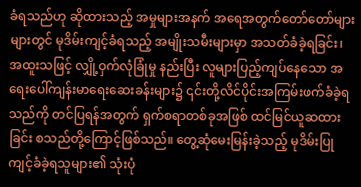ခံရသည်ဟု ဆိုထားသည့် အမှုများအနက် အရေအတွက်တော်တော်များများတွင် မုဒိမ်းကျင့်ခံရသည့် အမျိုးသမီးများမှာ အသတ်ခံခဲ့ရခြင်း၊ အထူးသဖြင့် လျှို့ဝှက်လုံခြုံမှု နည်းပြီး လူများပြည့်ကျပ်နေသော အရေးပေါ်ကျန်းမာရေးဆေးခန်းများ၌ ၎င်းတို့လိင်ပိုင်းအကြမ်းဖက်ခံခဲ့ရသည်ကို တင်ပြရန်အတွက် ရှက်စရာတစ်ခုအဖြစ် ထင်မြင်ယူဆထားခြင်း စသည်တို့ကြောင့်ဖြစ်သည်။ တွေ့ဆုံမေးမြန်းခဲ့သည့် မုဒိမ်းပြုကျင့်ခံခဲ့ရသူများ၏ သုံးပုံ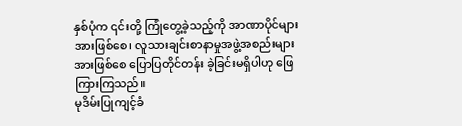နှစ်ပုံက ၎င်းတို့ ကြုံတွေ့ခဲ့သည့်ကို အာဏာပိုင်များအားဖြစ်စေ၊ လူသားချင်းစာနာမှုအဖွဲ့အစည်းများအားဖြစ်စေ ပြောပြတိုင်တန်း ခဲ့ခြင်းမရှိပါဟု ဖြေကြားကြသည်။
မုဒိမ်းပြုကျင့်ခံ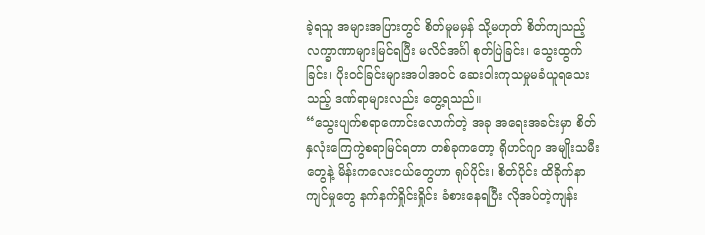ခဲ့ရသူ အများအပြားတွင် စိတ်မူမမှန် သို့မဟုတ် စိတ်ကျသည့် လက္ခာဏာများမြင်ရပြီး မလိင်အင်္ဂါ စုတ်ပြဲခြင်း၊ သွေးထွက်ခြင်း၊ ပိုးဝင်ခြင်းများအပါအဝင် ဆေးဝါးကုသမှုမခံယူရသေးသည့် ဒဏ်ရာများလည်း တွေ့ရသည်။
“သွေးပျက်စရာကောင်းလောက်တဲ့ အခု အရေးအခင်းမှာ စိတ်နှလုံးကြေကွဲစရာမြင်ရတာ တစ်ခုကတော့ ရိုဟင်ဂျာ အမျိုးသမီးတွေနဲ့ မိန်းကလေးငယ်တွေဟာ ရုပ်ပိုင်း၊ စိတ်ပိုင်း ထိခိုက်နာကျင်မှုတွေ နက်နက်ရှိုင်းရှိုင်း ခံစားနေရပြီး လိုအပ်တဲ့ကျန်း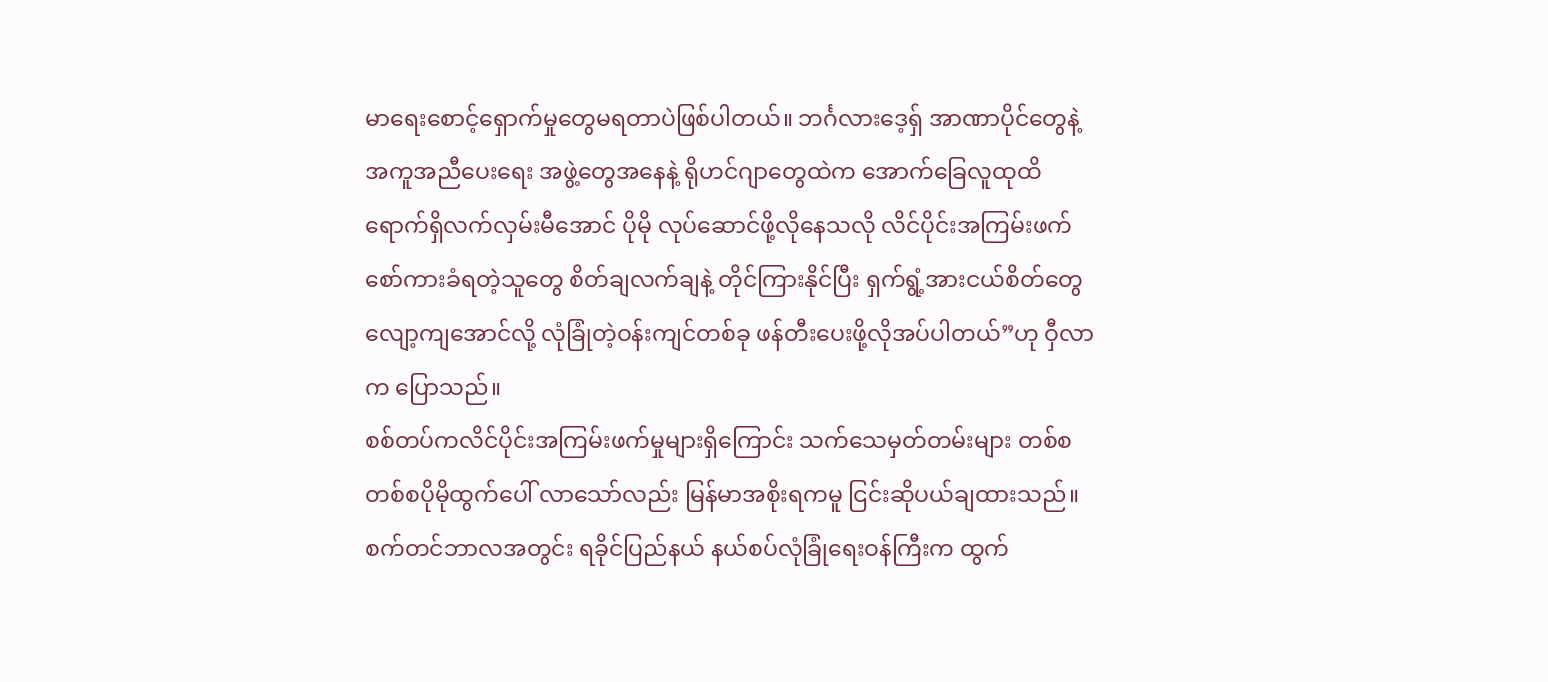မာရေးစောင့်ရှောက်မှုတွေမရတာပဲဖြစ်ပါတယ်။ ဘင်္ဂလားဒေ့ရှ် အာဏာပိုင်တွေနဲ့ အကူအညီပေးရေး အဖွဲ့တွေအနေနဲ့ ရိုဟင်ဂျာတွေထဲက အောက်ခြေလူထုထိ ရောက်ရှိလက်လှမ်းမီအောင် ပိုမို လုပ်ဆောင်ဖို့လိုနေသလို လိင်ပိုင်းအကြမ်းဖက်စော်ကားခံရတဲ့သူတွေ စိတ်ချလက်ချနဲ့ တိုင်ကြားနိုင်ပြီး ရှက်ရွံ့အားငယ်စိတ်တွေ လျော့ကျအောင်လို့ လုံခြုံတဲ့ဝန်းကျင်တစ်ခု ဖန်တီးပေးဖို့လိုအပ်ပါတယ်”ဟု ဝှီလာက ပြောသည်။
စစ်တပ်ကလိင်ပိုင်းအကြမ်းဖက်မှုများရှိကြောင်း သက်သေမှတ်တမ်းများ တစ်စတစ်စပိုမိုထွက်ပေါ် လာသော်လည်း မြန်မာအစိုးရကမူ ငြင်းဆိုပယ်ချထားသည်။ စက်တင်ဘာလအတွင်း ရခိုင်ပြည်နယ် နယ်စပ်လုံခြုံရေးဝန်ကြီးက ထွက်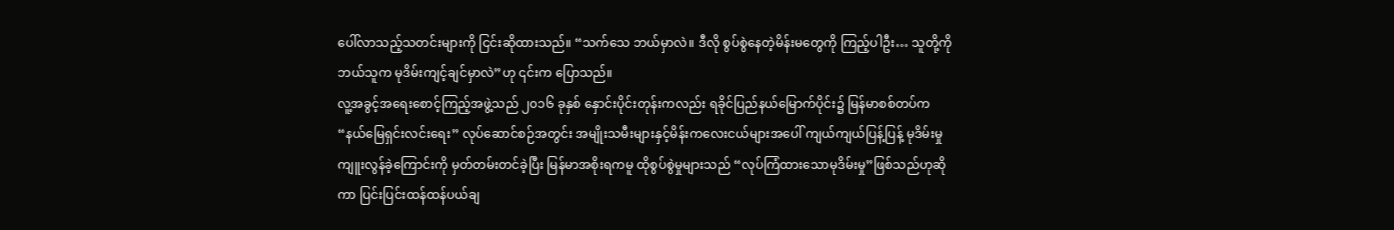ပေါ်လာသည့်သတင်းများကို ငြင်းဆိုထားသည်။ “သက်သေ ဘယ်မှာလဲ။ ဒီလို စွပ်စွဲနေတဲ့မိန်းမတွေကို ကြည့်ပါဦး… သူတို့ကိုဘယ်သူက မုဒိမ်းကျင့်ချင်မှာလဲ”ဟု ၎င်းက ပြောသည်။
လူ့အခွင့်အရေးစောင့်ကြည့်အဖွဲ့သည် ၂၀၁၆ ခုနှစ် နှောင်းပိုင်းတုန်းကလည်း ရခိုင်ပြည်နယ်မြောက်ပိုင်း၌ မြန်မာစစ်တပ်က “နယ်မြေရှင်းလင်းရေး” လုပ်ဆောင်စဉ်အတွင်း အမျိုးသမီးများနှင့်မိန်းကလေးငယ်များအပေါ် ကျယ်ကျယ်ပြန့်ပြန့် မုဒိမ်းမှုကျူးလွန်ခဲ့ကြောင်းကို မှတ်တမ်းတင်ခဲ့ပြီး မြန်မာအစိုးရကမူ ထိုစွပ်စွဲမှုများသည် “လုပ်ကြံထားသောမုဒိမ်းမှု”ဖြစ်သည်ဟုဆိုကာ ပြင်းပြင်းထန်ထန်ပယ်ချ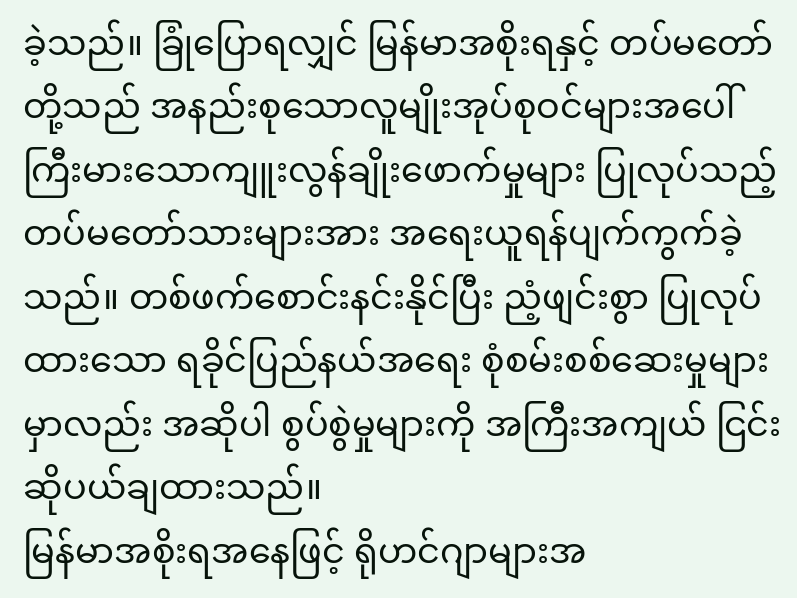ခဲ့သည်။ ခြုံပြောရလျှင် မြန်မာအစိုးရနှင့် တပ်မတော်တို့သည် အနည်းစုသောလူမျိုးအုပ်စုဝင်များအပေါ် ကြီးမားသောကျူးလွန်ချိုးဖောက်မှုများ ပြုလုပ်သည့် တပ်မတော်သားများအား အရေးယူရန်ပျက်ကွက်ခဲ့သည်။ တစ်ဖက်စောင်းနင်းနိုင်ပြီး ညံ့ဖျင်းစွာ ပြုလုပ်ထားသော ရခိုင်ပြည်နယ်အရေး စုံစမ်းစစ်ဆေးမှုများမှာလည်း အဆိုပါ စွပ်စွဲမှုများကို အကြီးအကျယ် ငြင်းဆိုပယ်ချထားသည်။
မြန်မာအစိုးရအနေဖြင့် ရိုဟင်ဂျာများအ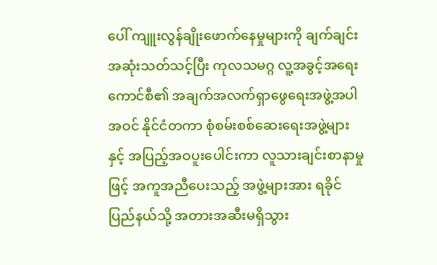ပေါ် ကျူးလွန်ချိုးဖောက်နေမှုများကို ချက်ချင်းအဆုံးသတ်သင့်ပြီး ကုလသမဂ္ဂ လူ့အခွင့်အရေး ကောင်စီ၏ အချက်အလက်ရှာဖွေရေးအဖွဲ့အပါအဝင် နိုင်ငံတကာ စုံစမ်းစစ်ဆေးရေးအဖွဲ့များနှင့် အပြည့်အဝပူးပေါင်းကာ လူသားချင်းစာနာမှုဖြင့် အကူအညီပေးသည့် အဖွဲ့များအား ရခိုင်ပြည်နယ်သို့ အတားအဆီးမရှိသွား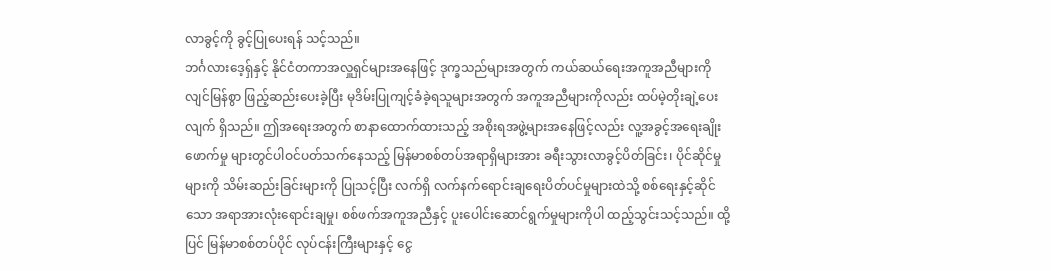လာခွင့်ကို ခွင့်ပြုပေးရန် သင့်သည်။
ဘင်္ဂလားဒေ့ရှ်နှင့် နိုင်ငံတကာအလှူရှင်များအနေဖြင့် ဒုက္ခသည်များအတွက် ကယ်ဆယ်ရေးအကူအညီများကို လျင်မြန်စွာ ဖြည့်ဆည်းပေးခဲ့ပြီး မုဒိမ်းပြုကျင့်ခံခဲ့ရသူများအတွက် အကူအညီများကိုလည်း ထပ်မဲ့တိုးချဲ့ပေးလျက် ရှိသည်။ ဤအရေးအတွက် စာနာထောက်ထားသည့် အစိုးရအဖွဲ့များအနေဖြင့်လည်း လူ့အခွင့်အရေးချိုးဖောက်မှု များတွင်ပါဝင်ပတ်သက်နေသည့် မြန်မာစစ်တပ်အရာရှိများအား ခရီးသွားလာခွင့်ပိတ်ခြင်း၊ ပိုင်ဆိုင်မှုများကို သိမ်းဆည်းခြင်းများကို ပြုသင့်ပြီး လက်ရှိ လက်နက်ရောင်းချရေးပိတ်ပင်မှုများထဲသို့ စစ်ရေးနှင့်ဆိုင်သော အရာအားလုံးရောင်းချမှု၊ စစ်ဖက်အကူအညီနှင့် ပူးပေါင်းဆောင်ရွက်မှုများကိုပါ ထည့်သွင်းသင့်သည်။ ထို့ပြင် မြန်မာစစ်တပ်ပိုင် လုပ်ငန်းကြီးများနှင့် ငွေ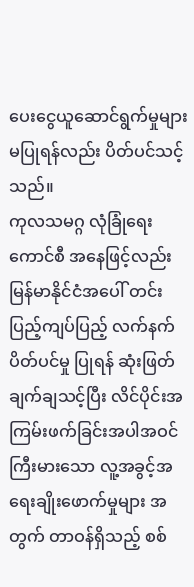ပေးငွေယူဆောင်ရွက်မှုများမပြုရန်လည်း ပိတ်ပင်သင့်သည်။
ကုလသမဂ္ဂ လုံခြုံရေးကောင်စီ အနေဖြင့်လည်း မြန်မာနိုင်ငံအပေါ် တင်းပြည့်ကျပ်ပြည့် လက်နက်ပိတ်ပင်မှု ပြုရန် ဆုံးဖြတ်ချက်ချသင့်ပြီး လိင်ပိုင်းအကြမ်းဖက်ခြင်းအပါအဝင် ကြီးမားသော လူ့အခွင့်အရေးချိုးဖောက်မှုများ အတွက် တာဝန်ရှိသည့် စစ်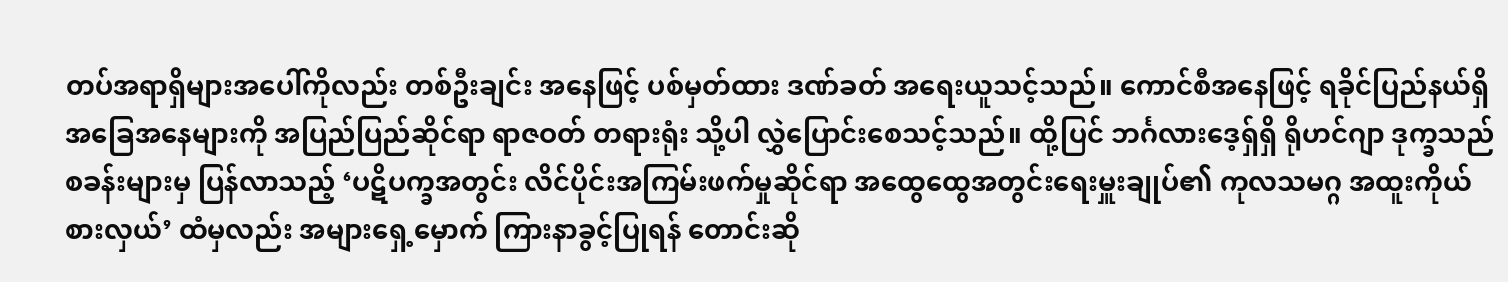တပ်အရာရှိများအပေါ်ကိုလည်း တစ်ဦးချင်း အနေဖြင့် ပစ်မှတ်ထား ဒဏ်ခတ် အရေးယူသင့်သည်။ ကောင်စီအနေဖြင့် ရခိုင်ပြည်နယ်ရှိအခြေအနေများကို အပြည်ပြည်ဆိုင်ရာ ရာဇဝတ် တရားရုံး သို့ပါ လွှဲပြောင်းစေသင့်သည်။ ထို့ပြင် ဘင်္ဂလားဒေ့ရှ်ရှိ ရိုဟင်ဂျာ ဒုက္ခသည်စခန်းများမှ ပြန်လာသည့် ‘ပဋိပက္ခအတွင်း လိင်ပိုင်းအကြမ်းဖက်မှုဆိုင်ရာ အထွေထွေအတွင်းရေးမှူးချုပ်၏ ကုလသမဂ္ဂ အထူးကိုယ်စားလှယ်’ ထံမှလည်း အများရှေ့မှောက် ကြားနာခွင့်ပြုရန် တောင်းဆို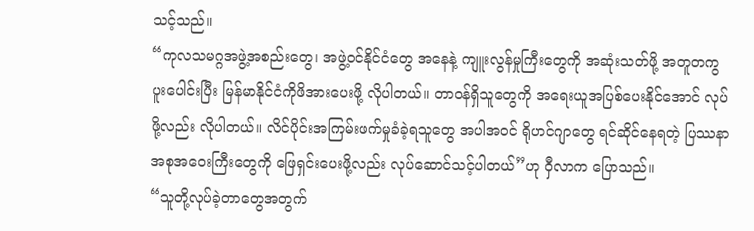သင့်သည်။
“ကုလသမဂ္ဂအဖွဲ့အစည်းတွေ၊ အဖွဲ့ဝင်နိုင်ငံတွေ အနေနဲ့ ကျူးလွန်မှုကြီးတွေကို အဆုံးသတ်ဖို့ အတူတကွ ပူးပေါင်းပြီး မြန်မာနိုင်ငံကိုဖိအားပေးဖို့ လိုပါတယ်။ တာဝန်ရှိသူတွေကို အရေးယူအပြစ်ပေးနိုင်အောင် လုပ်ဖို့လည်း လိုပါတယ်။ လိင်ပိုင်းအကြမ်းဖက်မှုခံခဲ့ရသူတွေ အပါအဝင် ရိုဟင်ဂျာတွေ ရင်ဆိုင်နေရတဲ့ ပြဿနာအစုအဝေးကြီးတွေကို ဖြေရှင်းပေးဖို့လည်း လုပ်ဆောင်သင့်ပါတယ်”ဟု ဝှီလာက ပြောသည်။
“သူတို့လုပ်ခဲ့တာတွေအတွက်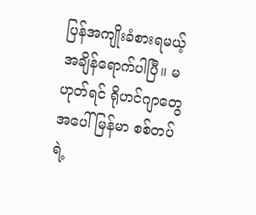ပြန်အကျိုးခံစားရမယ့်အချိန်ရောက်ပါပြီ။ မဟုတ်ရင် ရိုဟင်ဂျာတွေအပေါ် မြန်မာ စစ်တပ်ရဲ့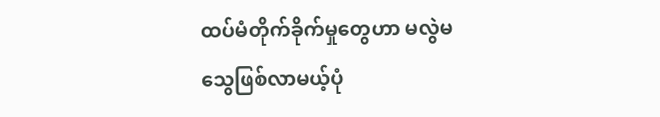ထပ်မံတိုက်ခိုက်မှုတွေဟာ မလွဲမသွေဖြစ်လာမယ့်ပုံ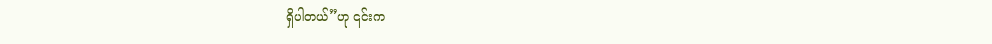ရှိပါတယ်”ဟု ၎င်းက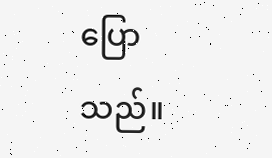ပြောသည်။